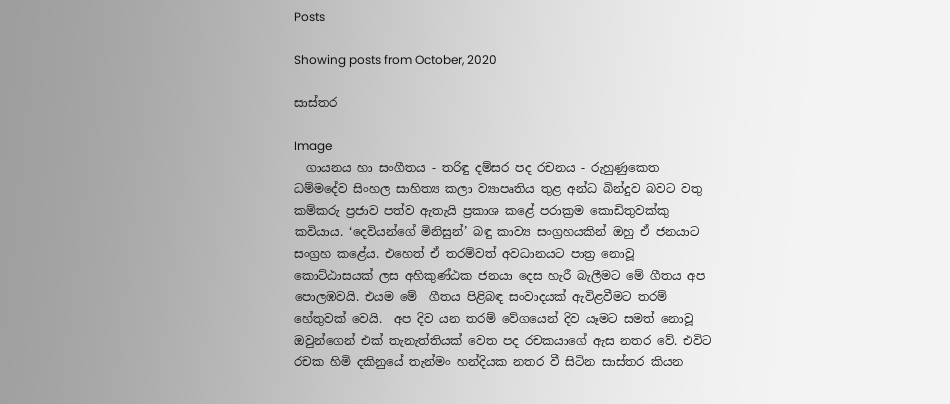Posts

Showing posts from October, 2020

සාස්තර

Image
  ගායනය හා සංගීතය - තරිඳු දම්සර පද රචනය - රුහුණුකෙත ධම්මදේව සිංහල සාහිත්‍ය කලා ව්‍යාපෘතිය තුළ අන්ධ බින්දුව බවට වතු කම්කරු ප්‍රජාව පත්ව ඇතැයි ප්‍රකාශ කළේ පරාක්‍රම කොඩිතුවක්කු කවියාය. ‘දෙවියන්ගේ මිනිසුන්’ බඳු කාව්‍ය සංග්‍රහයකින් ඔහු ඒ ජනයාට සංග්‍රහ කළේය. එහෙත් ඒ තරම්වත් අවධානයට පාත්‍ර නොවූ කොට්ඨාසයක් ලස අහිකුණ්ඨක ජනයා දෙස හැරී බැලීමට මේ ගීතය අප පොලඹවයි. එයම මේ  ගීතය පිළිබඳ සංවාදයක් ඇවිළවීමට තරම් හේතුවක් වෙයි.  අප දිව යන තරම් වේගයෙන් දිව යෑමට සමත් නොවූ ඔවුන්ගෙන් එක් තැනැත්තියක් වෙත පද රචකයාගේ ඇස නතර වේ. එවිට රචක හිමි දකිනුයේ තැන්මං හන්දියක නතර වී සිටින සාස්තර කියන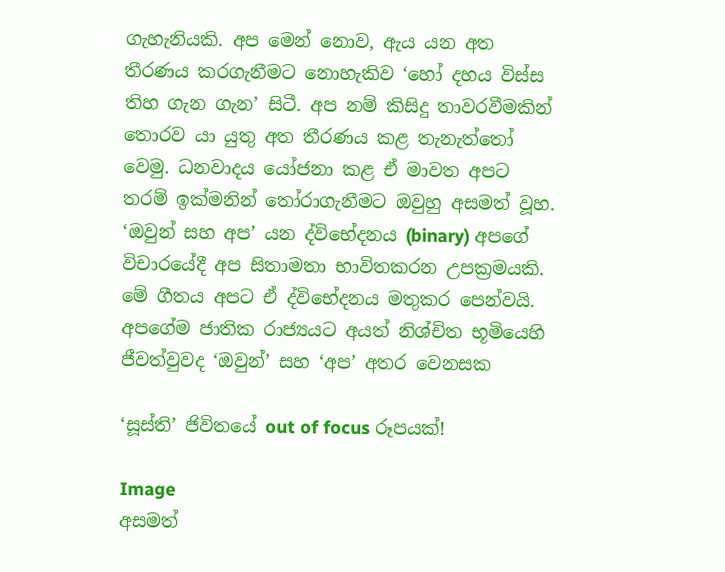ගැහැනියකි. අප මෙන් නොව, ඇය යන අත තීරණය කරගැනීමට නොහැකිව ‘හෝ දහය විස්ස තිහ ගැන ගැන’ සිටී. අප නම් කිසිදු තාවරවීමකින් තොරව යා යුතු අත තීරණය කළ තැනැත්තෝ වෙමු. ධනවාදය යෝජනා කළ ඒ මාවත අපට තරම් ඉක්මනින් තෝරාගැනීමට ඔවුහු අසමත් වූහ.  ‘ඔවුන් සහ අප’ යන ද්විභේදනය (binary) අපගේ විචාරයේදී අප සිතාමතා භාවිතකරන උපක්‍රමයකි. මේ ගීතය අපට ඒ ද්විභේදනය මතුකර පෙන්වයි. අපගේම ජාතික රාජ්‍යයට අයත් නිශ්චිත භූමියෙහි ජීවත්වුවද ‘ඔවුන්’ සහ ‘අප’ අතර වෙනසක

‘සූස්ති’ ජිවිතයේ out of focus රූපයක්!

Image
අසමත්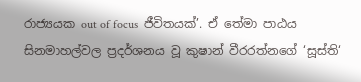රාජ්‍යයක out of focus  ජීවිතයක්’. ඒ තේමා පාඨය සිනමාහල්වල ප්‍රදර්ශනය වූ කුෂාන් වීරරත්නගේ ‘සූස්ති‘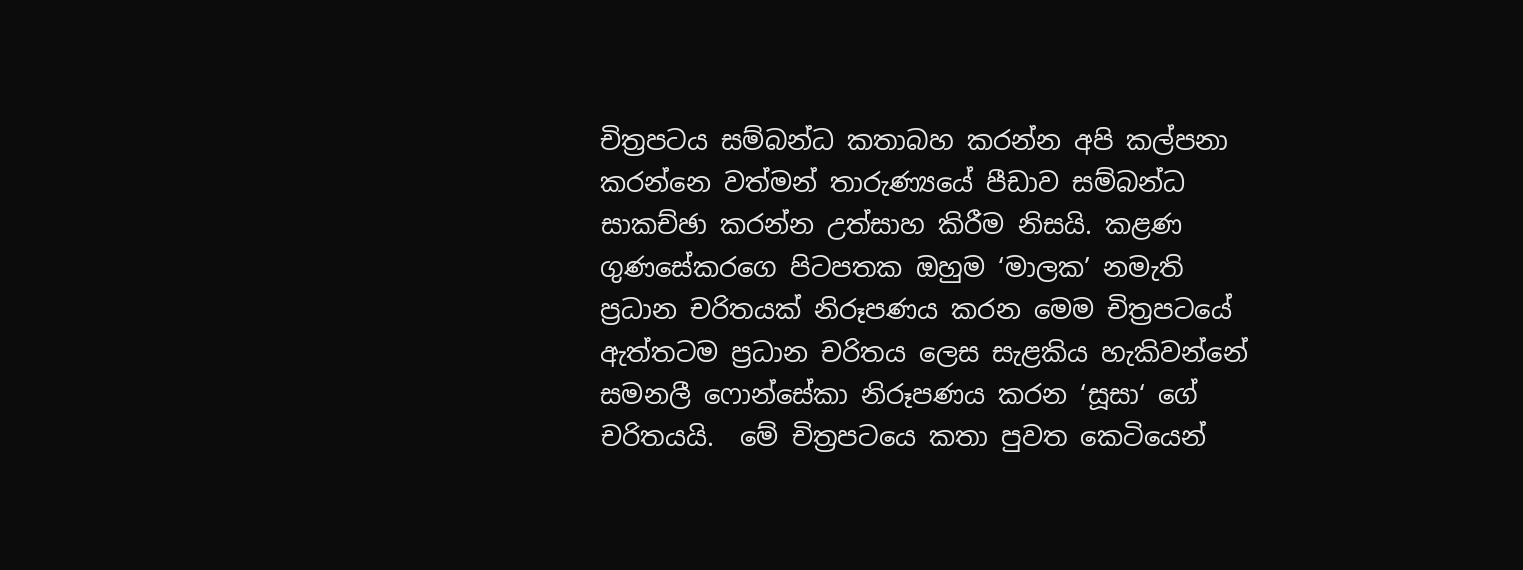චිත්‍රපටය සම්බන්ධ කතාබහ කරන්න අපි කල්පනා කරන්නෙ වත්මන් තාරුණ්‍යයේ පීඩාව සම්බන්ධ  සාකච්ඡා කරන්න උත්සාහ කිරීම නිසයි. කළණ ගුණසේකරගෙ පිටපතක ඔහුම ‘මාලක’ නමැති ප්‍රධාන චරිතයක් නිරූපණය කරන මෙම චිත්‍රපටයේ ඇත්තටම ප්‍රධාන චරිතය ලෙස සැළකිය හැකිවන්නේ සමනලී ෆොන්සේකා නිරූපණය කරන ‘සූසා‘ ගේ චරිතයයි.  මේ චිත්‍රපටයෙ කතා පුවත කෙටියෙන්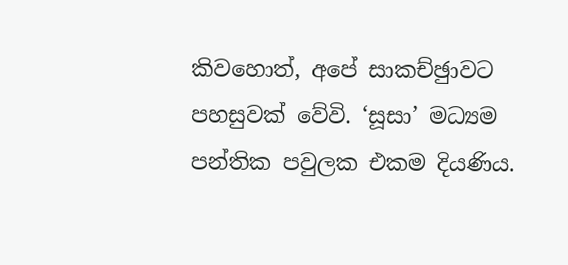කිවහොත්, අපේ සාකච්ඡුාවට පහසුවක් වේවි. ‘සූසා’ මධ්‍යම පන්තික පවුලක එකම දියණිය.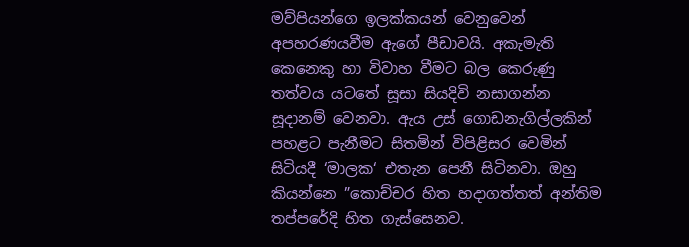මව්පියන්ගෙ ඉලක්කයන් වෙනුවෙන් අපහරණයවීම ඇගේ පීඩාවයි. අකැමැති කෙනෙකු හා විවාහ වීමට බල කෙරුණු තත්වය යටතේ සූසා සියදිවි නසාගන්න සූදානම් වෙනවා. ඇය උස් ගොඩනැගිල්ලකින් පහළට පැනීමට සිතමින් විපිළිසර වෙමින් සිටියදී ‘මාලක‘ එතැන පෙනී සිටිනවා. ඔහු කියන්නෙ ”කොච්චර හිත හදාගත්තත් අන්තිම තප්පරේදි හිත ගැස්සෙනව.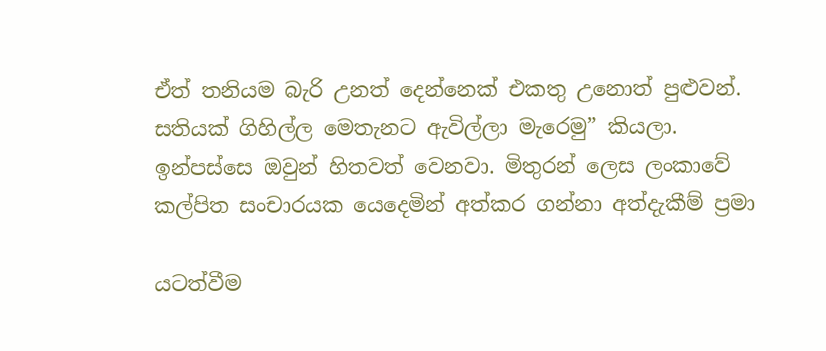ඒත් තනියම බැරි උනත් දෙන්නෙක් එකතු උනොත් පුළුවන්. සතියක් ගිහිල්ල මෙතැනට ඇවිල්ලා මැරෙමු” කියලා. ඉන්පස්සෙ ඔවුන් හිතවත් වෙනවා. මිතුරන් ලෙස ලංකාවේ කල්පිත සංචාරයක යෙදෙමින් අත්කර ගන්නා අත්දැකීම් ප්‍රමා

යටත්වීම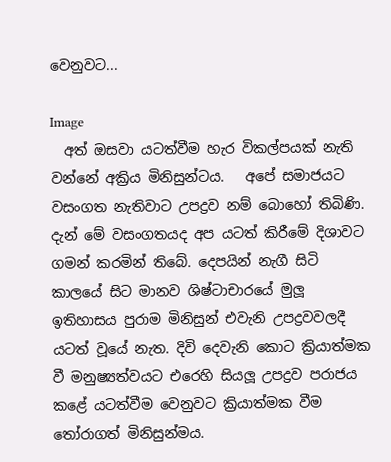වෙනුවට...

Image
  අත් ඔසවා යටත්වීම හැර විකල්පයක් නැති වන්නේ අක්‍රිය මිනිසුන්ටය.   අපේ සමාජයට වසංගත නැතිවාට උපද්‍රව නම් බොහෝ තිබිණි. දැන් මේ වසංගතයද අප යටත් කිරීමේ දිශාවට ගමන් කරමින් තිබේ. දෙපයින් නැගී සිටි කාලයේ සිට මානව ශිෂ්ටාචාරයේ මුලූ ඉතිහාසය පුරාම මිනිසුන් එවැනි උපද්‍රවවලදී යටත් වූයේ නැත. දිවි දෙවැනි කොට ක්‍රියාත්මක වී මනුෂ්‍යත්වයට එරෙහි සියලූ උපද්‍රව පරාජය කළේ යටත්වීම වෙනුවට ක්‍රියාත්මක වීම තෝරාගත් මිනිසුන්මය.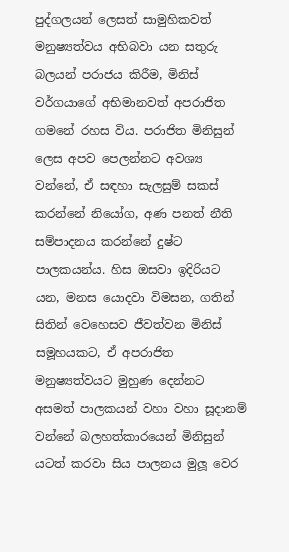පුද්ගලයන් ලෙසත් සාමුහිකවත් මනුෂ්‍යත්වය අභිබවා යන සතුරු බලයන් පරාජය කිරීම, මිනිස් වර්ගයාගේ අභිමානවත් අපරාජිත ගමනේ රහස විය. පරාජිත මිනිසුන් ලෙස අපව පෙලන්නට අවශ්‍ය වන්නේ, ඒ සඳහා සැලසුම් සකස් කරන්නේ නියෝග, අණ පනත් නීති සම්පාදනය කරන්නේ දුෂ්ට පාලකයන්ය. හිස ඔසවා ඉදිරියට යන, මනස යොදවා විමසන, ගතින් සිතින් වෙහෙසව ජීවත්වන මිනිස් සමූහයකට, ඒ අපරාජිත මනුෂ්‍යත්වයට මුහුණ දෙන්නට අසමත් පාලකයන් වහා වහා සූදානම් වන්නේ බලහත්කාරයෙන් මිනිසුන් යටත් කරවා සිය පාලනය මුලූ වෙර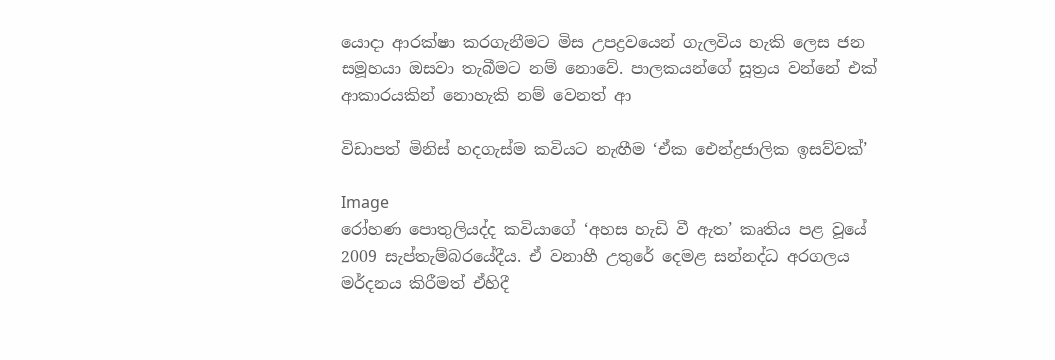යොදා ආරක්ෂා කරගැනීමට මිස උපද්‍රවයෙන් ගැලවිය හැකි ලෙස ජන සමූහයා ඔසවා තැබීමට නම් නොවේ. පාලකයන්ගේ සූත්‍රය වන්නේ එක් ආකාරයකින් නොහැකි නම් වෙනත් ආ

විඩාපත් මිනිස් හදගැස්ම කවියට නැඟීම ‘ඒක ඓන්ද්‍රජාලික ඉසව්වක්’

Image
රෝහණ පොතුලියද්ද කවියාගේ ‘අහස හැඩි වී ඇත’ කෘතිය පළ වූයේ 2009 සැප්තැම්බරයේදීය. ඒ වනාහී උතුරේ දෙමළ සන්නද්ධ අරගලය මර්දනය කිරීමත් ඒහිදී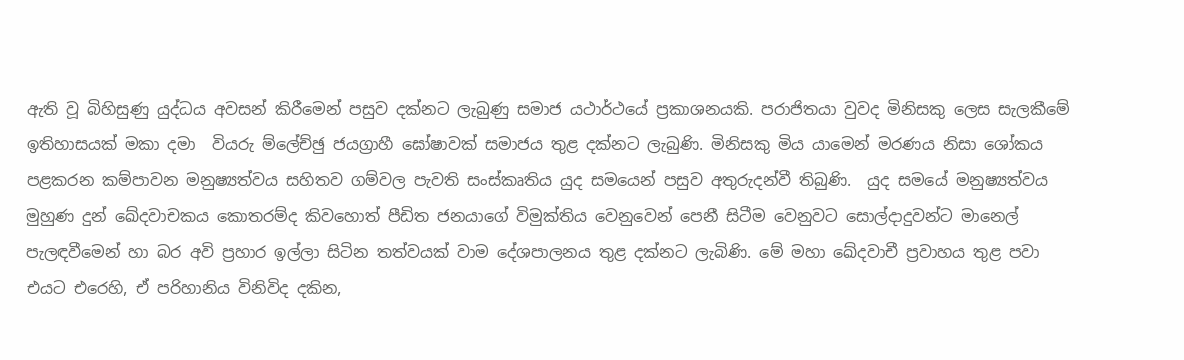ඇති වූ බිහිසුණු යුද්ධය අවසන් කිරීමෙන් පසුව දක්නට ලැබුණු සමාජ යථාර්ථයේ ප්‍රකාශනයකි. පරාජිතයා වුවද මිනිසකු ලෙස සැලකීමේ ඉතිහාසයක් මකා දමා  වියරු ම්ලේච්ඡු ජයග්‍රාහී ඝෝෂාවක් සමාජය තුළ දක්නට ලැබුණි. මිනිසකු මිය යාමෙන් මරණය නිසා ශෝකය පළකරන කම්පාවන මනුෂ්‍යත්වය සහිතව ගම්වල පැවති සංස්කෘතිය යුද සමයෙන් පසුව අතුරුදන්වී තිබුණි.  යුද සමයේ මනුෂ්‍යත්වය මුහුණ දුන් ඛේදවාචකය කොතරම්ද කිවහොත් පීඩිත ජනයාගේ විමුක්තිය වෙනුවෙන් පෙනී සිටීම වෙනුවට සොල්දාදුවන්ට මානෙල් පැලඳවීමෙන් හා බර අවි ප්‍රහාර ඉල්ලා සිටින තත්වයක් වාම දේශපාලනය තුළ දක්නට ලැබිණි. මේ මහා ඛේදවාචී ප්‍රවාහය තුළ පවා එයට එරෙහි, ඒ පරිහානිය විනිවිද දකින,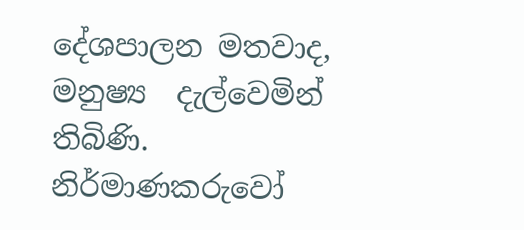දේශපාලන මතවාද, මනුෂ්‍ය  දැල්වෙමින් තිබිණි. නිර්මාණකරුවෝ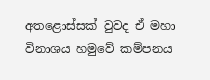අතළොස්සක් වුවද ඒ මහා විනාශය හමුවේ කම්පනය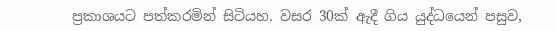ප්‍රකාශයට පත්කරමින් සිටියහ. වසර 30ක් ඇදී ගිය යුද්ධයෙන් පසුව,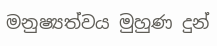මනුෂ්‍යත්වය මුහුණ දුන්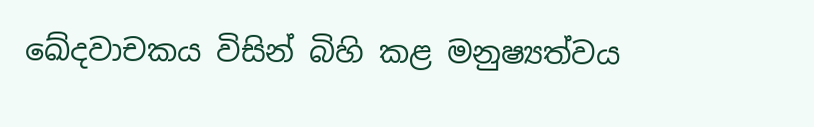ඛේදවාචකය විසින් බිහි කළ මනුෂ්‍යත්වය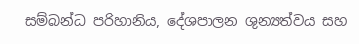සම්බන්ධ පරිහානිය, දේශපාලන ශුන්‍යත්වය සහ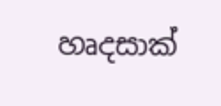හෘදසාක්